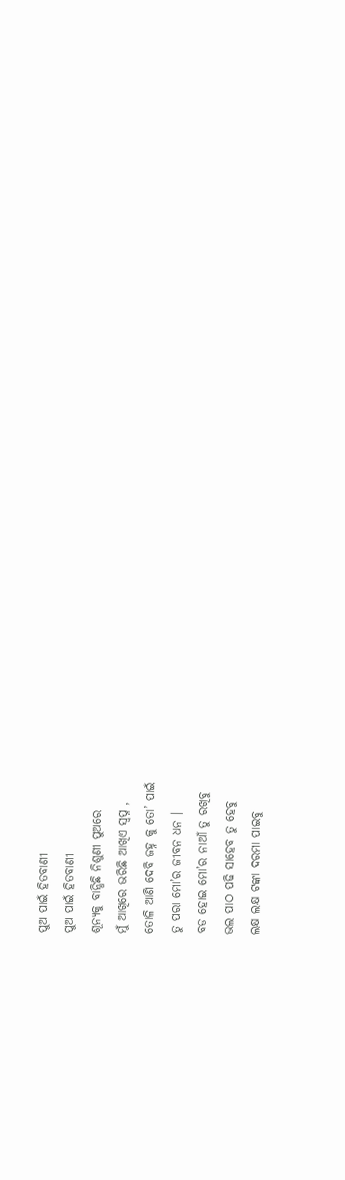ପୁଅ ପାଇଁ ହିତବାଣୀ
ପୁଅ ପାଇଁ ହିତବାଣୀ
ଶୂନ୍ୟକୁ ବାନ୍ଧିଛି ନିଶୁଣୀ ପୁଅରେ
ମୁଁ ଆଖିରେ ଭରିଛି ଆଖିଏ ସ୍ୱପ୍ନ ,
ତୋଳି ଆଣି ଦେବି ଜହ୍ନ କୁ ତୋ’ ପାଇଁ
ତୁ ପରା ମୋ’ର ଜୀବନ ଧନ ।
ବଡ ହୋଇ ମୋ’ର ନାଆଁ ତୁ ରଖିବୁ
ଭଲ ପାଠ ପଢି ସାହେବ ତୁ ହେବୁ
ଲକ୍ଷ ଲକ୍ଷ ଟଙ୍କା ଦରମା ପାଇବୁ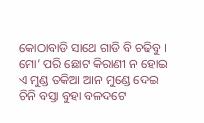କୋଠାବାଡି ସାଥେ ଗାଡି ବି ଚଢିବୁ ।
ମୋ’ ପରି ଛୋଟ କିରାଣୀ ନ ହୋଇ
ଏ ମୁଣ୍ଡ ତକିଆ ଆନ ମୁଣ୍ଡେ ଦେଇ
ଚିନି ବସ୍ତା ବୁହା ବଳଦଟେ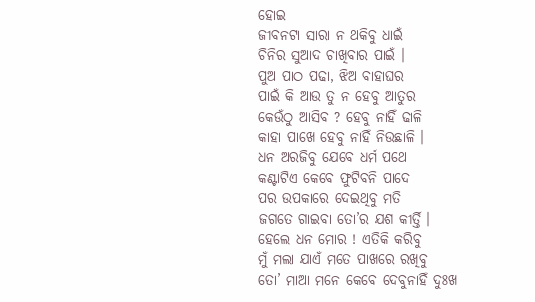ହୋଇ
ଜୀବନଟା ସାରା ନ ଥକିବୁ ଧାଇଁ
ଚିନିର ସୁଆଦ ଚାଖିବାର ପାଇଁ ।
ପୁଅ ପାଠ ପଢା, ଝିଅ ବାହାଘର
ପାଇଁ କି ଆଉ ତୁ ନ ହେବୁ ଆତୁର
କେଉଁଠୁ ଆସିବ ? ହେବୁ ନାହିଁ ଢାଳି
କାହା ପାଖେ ହେବୁ ନାହିଁ ନିଉଛାଳି ।
ଧନ ଅରଜିବୁ ଯେବେ ଧର୍ମ ପଥେ
କଣ୍ଟାଟିଏ କେବେ ଫୁଟିବନି ପାଦେ
ପର ଉପକାରେ ଦେଇଥିବୁ ମତି
ଜଗତେ ଗାଇବା ତୋ’ର ଯଶ କୀର୍ତ୍ତି ।
ହେଲେ ଧନ ମୋର ! ଏତିକି କରିବୁ
ମୁଁ ମଲା ଯାଏଁ ମତେ ପାଖରେ ରଖିବୁ
ତୋ’ ମାଆ ମନେ କେବେ ଦେବୁନାହିଁ ଦୁଃଖ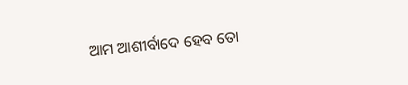ଆମ ଆଶୀର୍ବାଦେ ହେବ ତୋ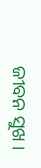ଜୀବନ ସୁଖ ।